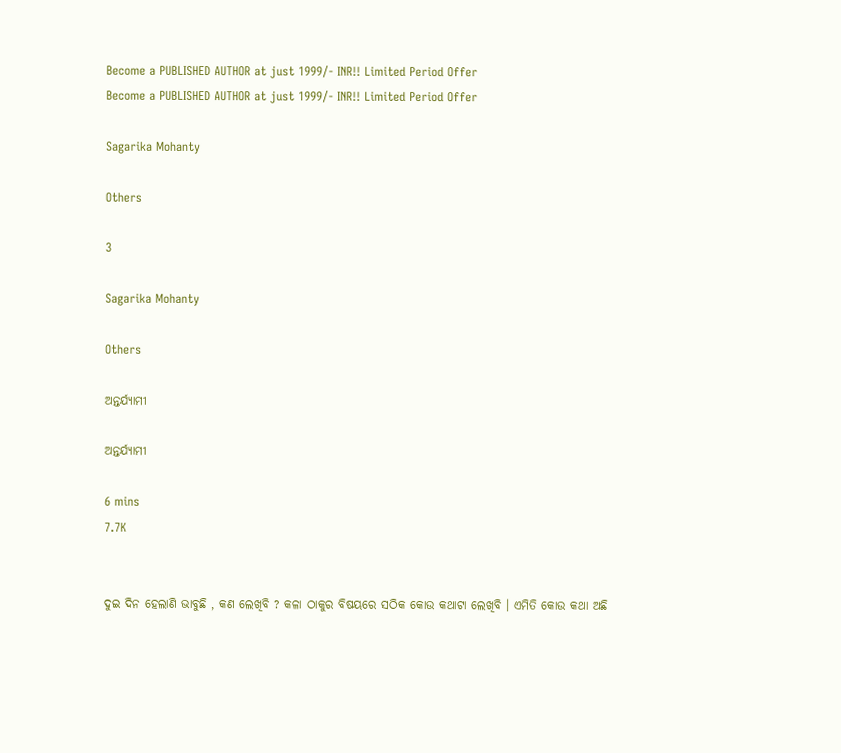Become a PUBLISHED AUTHOR at just 1999/- INR!! Limited Period Offer
Become a PUBLISHED AUTHOR at just 1999/- INR!! Limited Period Offer

Sagarika Mohanty

Others

3

Sagarika Mohanty

Others

ଅନ୍ତର୍ଯ୍ୟାମୀ

ଅନ୍ତର୍ଯ୍ୟାମୀ

6 mins
7.7K


ଦୁଇ ଦିନ ହେଲାଣି ଭାବୁଛି , କଣ ଲେଖିବି ? କଳା ଠାକୁର ବିଷୟରେ ସଠିକ କୋଉ କଥାଟା ଲେଖିବି । ଏମିତି କୋଉ କଥା ଅଛି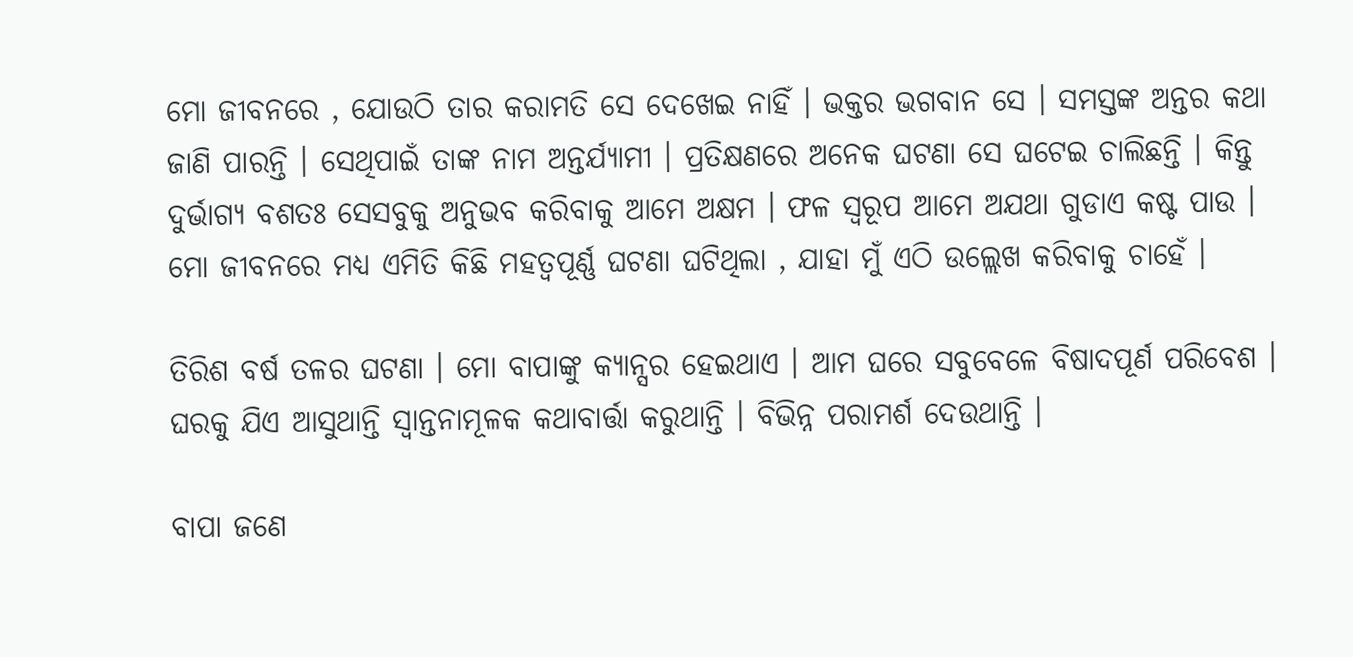ମୋ ଜୀବନରେ , ଯୋଉଠି ତାର କରାମତି ସେ ଦେଖେଇ ନାହିଁ । ଭକ୍ତର ଭଗବାନ ସେ । ସମସ୍ତଙ୍କ ଅନ୍ତର କଥା ଜାଣି ପାରନ୍ତି । ସେଥିପାଇଁ ତାଙ୍କ ନାମ ଅନ୍ତର୍ଯ୍ୟାମୀ । ପ୍ରତିକ୍ଷଣରେ ଅନେକ ଘଟଣା ସେ ଘଟେଇ ଚାଲିଛନ୍ତି । କିନ୍ତୁ ଦୁର୍ଭାଗ୍ୟ ବଶତଃ ସେସବୁକୁ ଅନୁଭବ କରିବାକୁ ଆମେ ଅକ୍ଷମ । ଫଳ ସ୍ୱରୂପ ଆମେ ଅଯଥା ଗୁଡାଏ କଷ୍ଟ ପାଉ । ମୋ ଜୀବନରେ ମଧ୍ୟ ଏମିତି କିଛି ମହତ୍ୱପୂର୍ଣ୍ଣ ଘଟଣା ଘଟିଥିଲା , ଯାହା ମୁଁ ଏଠି ଉଲ୍ଲେଖ କରିବାକୁ ଚାହେଁ ।

ତିରିଶ ବର୍ଷ ତଳର ଘଟଣା । ମୋ ବାପାଙ୍କୁ କ୍ୟାନ୍ସର ହେଇଥାଏ । ଆମ ଘରେ ସବୁବେଳେ ବିଷାଦପୂର୍ଣ ପରିବେଶ । ଘରକୁ ଯିଏ ଆସୁଥାନ୍ତି ସ୍ୱାନ୍ତନାମୂଳକ କଥାବାର୍ତ୍ତା କରୁଥାନ୍ତି । ବିଭିନ୍ନ ପରାମର୍ଶ ଦେଉଥାନ୍ତି ।

ବାପା ଜଣେ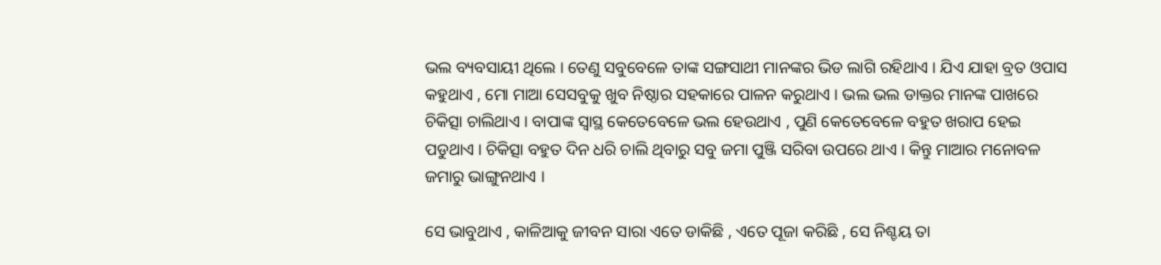ଭଲ ବ୍ୟବସାୟୀ ଥିଲେ । ତେଣୁ ସବୁବେଳେ ତାଙ୍କ ସଙ୍ଗସାଥୀ ମାନଙ୍କର ଭିଡ ଲାଗି ରହିଥାଏ । ଯିଏ ଯାହା ବ୍ରତ ଓପାସ କହୁଥାଏ , ମୋ ମାଆ ସେସବୁକୁ ଖୁବ ନିଷ୍ଠାର ସହକାରେ ପାଳନ କରୁଥାଏ । ଭଲ ଭଲ ଡାକ୍ତର ମାନଙ୍କ ପାଖରେ ଚିକିତ୍ସା ଚାଲିଥାଏ । ବାପାଙ୍କ ସ୍ୱାସ୍ଥ କେତେବେଳେ ଭଲ ହେଉଥାଏ , ପୁଣି କେତେବେଳେ ବହୁତ ଖରାପ ହେଇ ପଡୁଥାଏ । ଚିକିତ୍ସା ବହୁତ ଦିନ ଧରି ଚାଲି ଥିବାରୁ ସବୁ ଜମା ପୁଞ୍ଜି ସରିବା ଉପରେ ଥାଏ । କିନ୍ତୁ ମାଆର ମନୋବଳ ଜମାରୁ ଭାଙ୍ଗୁନଥାଏ ।

ସେ ଭାବୁଥାଏ , କାଳିଆକୁ ଜୀବନ ସାରା ଏତେ ଡାକିଛି , ଏତେ ପୂଜା କରିଛି , ସେ ନିଶ୍ଚୟ ତା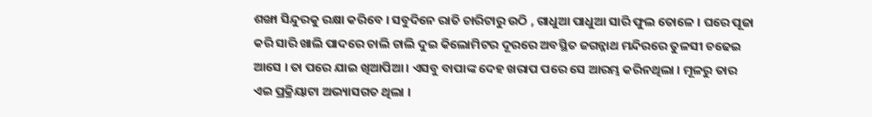ଶଙ୍ଖା ସିନ୍ଦୁରକୁ ରକ୍ଷା କରିବେ । ସବୁଦିନେ ରାତି ଚାରିଟାରୁ ଉଠି , ଗାଧୁଆ ପାଧୁଆ ସାରି ଫୁଲ ତୋଳେ । ଘରେ ପୂଜା କରି ସାରି ଖାଲି ପାଦରେ ଚାଲି ଚାଲି ଦୁଇ କିଲୋମିଟର ଦୂରରେ ଅବସ୍ଥିତ ଜଗନ୍ନାଥ ମନ୍ଦିରରେ ତୁଳସୀ ଚଢେଇ ଆସେ । ତା ପରେ ଯାଇ ଖିଆପିଆ । ଏସବୁ ବାପାଙ୍କ ଦେହ ଖରାପ ପରେ ସେ ଆରମ୍ଭ କରିନଥିଲା । ମୂଳରୁ ତାର ଏଇ ପ୍ରକ୍ରିୟାଟା ଅଭ୍ୟାସଗତ ଥିଲା ।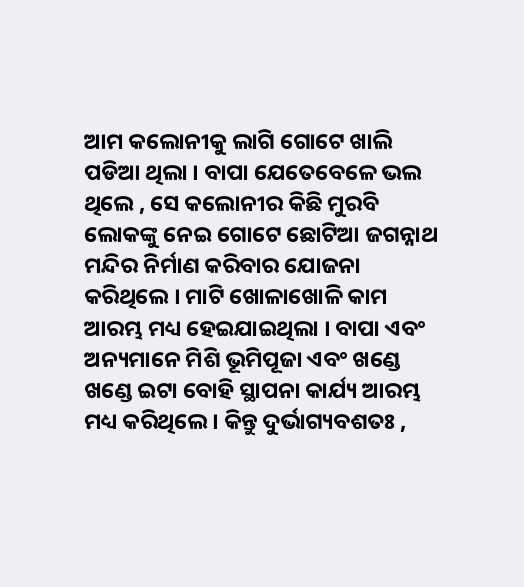ଆମ କଲୋନୀକୁ ଲାଗି ଗୋଟେ ଖାଲି ପଡିଆ ଥିଲା । ବାପା ଯେତେବେଳେ ଭଲ ଥିଲେ , ସେ କଲୋନୀର କିଛି ମୁରବି ଲୋକଙ୍କୁ ନେଇ ଗୋଟେ ଛୋଟିଆ ଜଗନ୍ନାଥ ମନ୍ଦିର ନିର୍ମାଣ କରିବାର ଯୋଜନା କରିଥିଲେ । ମାଟି ଖୋଳାଖୋଳି କାମ ଆରମ୍ଭ ମଧ୍ୟ ହେଇଯାଇଥିଲା । ବାପା ଏବଂ ଅନ୍ୟମାନେ ମିଶି ଭୂମିପୂଜା ଏବଂ ଖଣ୍ଡେ ଖଣ୍ଡେ ଇଟା ବୋହି ସ୍ଥାପନା କାର୍ଯ୍ୟ ଆରମ୍ଭ ମଧ୍ୟ କରିଥିଲେ । କିନ୍ତୁ ଦୁର୍ଭାଗ୍ୟବଶତଃ ,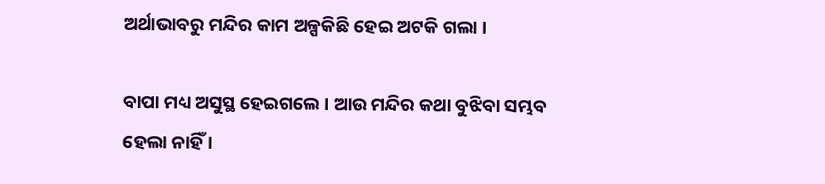ଅର୍ଥାଭାବରୁ ମନ୍ଦିର କାମ ଅଳ୍ପକିଛି ହେଇ ଅଟକି ଗଲା ।

ବାପା ମଧ୍ୟ ଅସୁସ୍ଥ ହେଇଗଲେ । ଆଉ ମନ୍ଦିର କଥା ବୁଝିବା ସମ୍ଭବ ହେଲା ନାହିଁ ।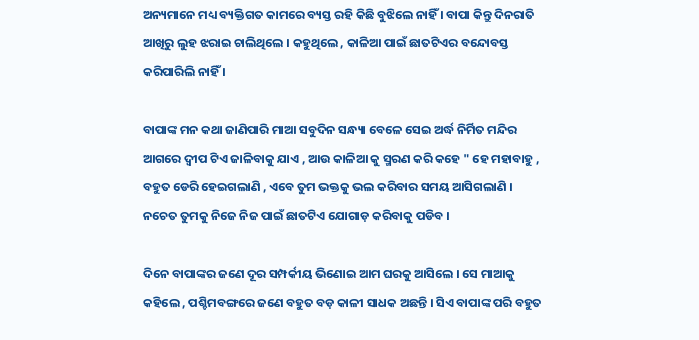ଅନ୍ୟମାନେ ମଧ୍ୟ ବ୍ୟକ୍ତିଗତ କାମରେ ବ୍ୟସ୍ତ ରହି କିଛି ବୁଝିଲେ ନାହିଁ । ବାପା କିନ୍ତୁ ଦିନରାତି ଆଖିରୁ ଲୁହ ଝରାଇ ଚାଲିଥିଲେ । କହୁଥିଲେ , କାଳିଆ ପାଇଁ ଛାତଟିଏର ବନ୍ଦୋବସ୍ତ କରିପାରିଲି ନାହିଁ ।

ବାପାଙ୍କ ମନ କଥା ଜାଣିପାରି ମାଆ ସବୁଦିନ ସନ୍ଧ୍ୟା ବେଳେ ସେଇ ଅର୍ଦ୍ଧ ନିର୍ମିତ ମନ୍ଦିର ଆଗରେ ଦ୍ୱୀପ ଟିଏ ଜାଳିବାକୁ ଯାଏ , ଆଉ କାଳିଆ କୁ ସ୍ମରଣ କରି କହେ " ହେ ମହାବାହୁ , ବହୁତ ଡେରି ହେଇଗଲାଣି , ଏବେ ତୁମ ଭକ୍ତକୁ ଭଲ କରିବାର ସମୟ ଆସିଗଲାଣି । ନଚେତ ତୁମକୁ ନିଜେ ନିଜ ପାଇଁ ଛାତଟିଏ ଯୋଗାଡ଼ କରିବାକୁ ପଡିବ ।

ଦିନେ ବାପାଙ୍କର ଜଣେ ଦୂର ସମ୍ପର୍କୀୟ ଭିଣୋଇ ଆମ ଘରକୁ ଆସିଲେ । ସେ ମାଆକୁ କହିଲେ , ପଶ୍ଚିମବଙ୍ଗରେ ଜଣେ ବହୁତ ବଡ଼ କାଳୀ ସାଧକ ଅଛନ୍ତି । ସିଏ ବାପାଙ୍କ ପରି ବହୁତ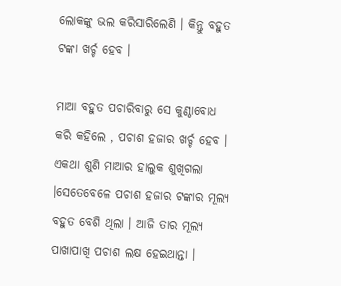ଲୋକଙ୍କୁ ଭଲ କରିସାରିଲେଣି । କିନ୍ତୁ ବହୁତ ଟଙ୍କା ଖର୍ଚ୍ଚ ହେବ ।

ମାଆ ବହୁତ ପଚାରିବାରୁ ସେ କୁଣ୍ଠାବୋଧ କରି କହିଲେ , ପଚାଶ ହଜାର ଖର୍ଚ୍ଚ ହେବ । ଏକଥା ଶୁଣି ମାଆର ହାଲୁକ ଶୁଖିଗଲା ।ସେତେବେଳେ ପଚାଶ ହଜାର ଟଙ୍କାର ମୂଲ୍ୟ ବହୁତ ବେଶି ଥିଲା । ଆଜି ତାର ମୂଲ୍ୟ ପାଖାପାଖି ପଚାଶ ଲକ୍ଷ ହେଇଥାନ୍ତା ।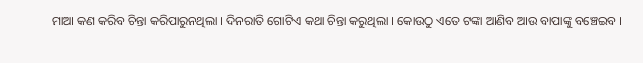ମାଆ କଣ କରିବ ଚିନ୍ତା କରିପାରୁନଥିଲା । ଦିନରାତି ଗୋଟିଏ କଥା ଚିନ୍ତା କରୁଥିଲା । କୋଉଠୁ ଏତେ ଟଙ୍କା ଆଣିବ ଆଉ ବାପାଙ୍କୁ ବଞ୍ଚେଇବ ।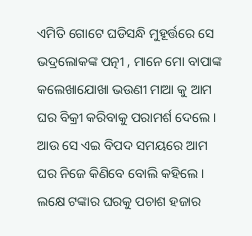ଏମିତି ଗୋଟେ ଘଡିସନ୍ଧି ମୁହୂର୍ତ୍ତରେ ସେ ଭଦ୍ରଲୋକଙ୍କ ପତ୍ନୀ , ମାନେ ମୋ ବାପାଙ୍କ କଲେଖାଯୋଖା ଭଉଣୀ ମାଆ କୁ ଆମ ଘର ବିକ୍ରୀ କରିବାକୁ ପରାମର୍ଶ ଦେଲେ । ଆଉ ସେ ଏଇ ବିପଦ ସମୟରେ ଆମ ଘର ନିଜେ କିଣିବେ ବୋଲି କହିଲେ । ଲକ୍ଷେ ଟଙ୍କାର ଘରକୁ ପଚାଶ ହଜାର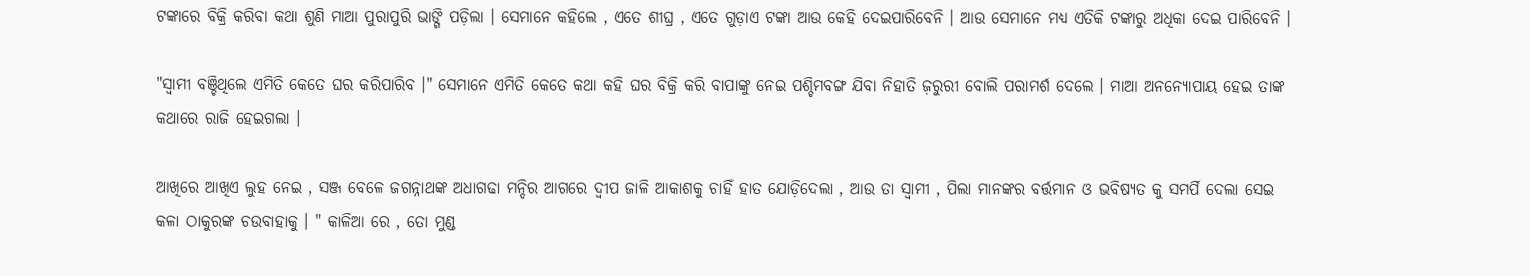ଟଙ୍କାରେ ବିକ୍ରି କରିବା କଥା ଶୁଣି ମାଆ ପୁରାପୁରି ଭାଙ୍ଗି ପଡ଼ିଲା । ସେମାନେ କହିଲେ , ଏତେ ଶୀଘ୍ର , ଏତେ ଗୁଡ଼ାଏ ଟଙ୍କା ଆଉ କେହି ଦେଇପାରିବେନି । ଆଉ ସେମାନେ ମଧ୍ୟ ଏତିକି ଟଙ୍କାରୁ ଅଧିକା ଦେଇ ପାରିବେନି ।

"ସ୍ୱାମୀ ବଞ୍ଚିଥିଲେ ଏମିତି କେତେ ଘର କରିପାରିବ ।" ସେମାନେ ଏମିତି କେତେ କଥା କହି ଘର ବିକ୍ରି କରି ବାପାଙ୍କୁ ନେଇ ପଶ୍ଚିମବଙ୍ଗ ଯିବା ନିହାତି ଜ଼ରୁରୀ ବୋଲି ପରାମର୍ଶ ଦେଲେ । ମାଆ ଅନନ୍ୟୋପାୟ ହେଇ ତାଙ୍କ କଥାରେ ରାଜି ହେଇଗଲା ।

ଆଖିରେ ଆଖିଏ ଲୁହ ନେଇ , ସଞ୍ଜ ବେଳେ ଜଗନ୍ନାଥଙ୍କ ଅଧାଗଢା ମନ୍ଦିର ଆଗରେ ଦ୍ୱୀପ ଜାଳି ଆକାଶକୁ ଚାହିଁ ହାତ ଯୋଡ଼ିଦେଲା , ଆଉ ତା ସ୍ବାମୀ , ପିଲା ମାନଙ୍କର ବର୍ତ୍ତମାନ ଓ ଭବିଷ୍ୟତ କୁ ସମର୍ପି ଦେଲା ସେଇ କଳା ଠାକୁରଙ୍କ ଚଉବାହାକୁ । " କାଳିଆ ରେ , ତୋ ମୁଣ୍ଡ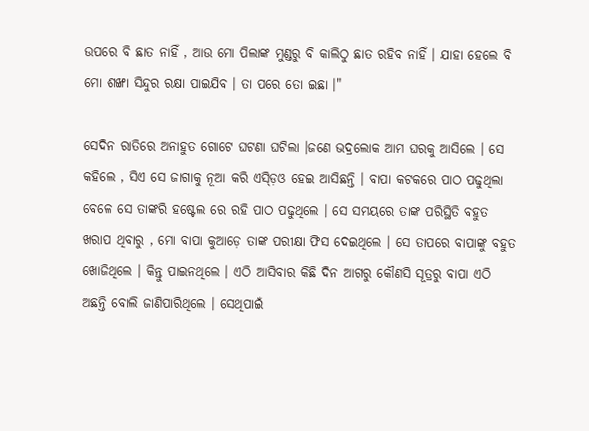ଉପରେ ବି ଛାତ ନାହିଁ , ଆଉ ମୋ ପିଲାଙ୍କ ମୁଣ୍ଡରୁ ବି କାଲିଠୁ ଛାତ ରହିବ ନାହିଁ । ଯାହା ହେଲେ ବି ମୋ ଶଙ୍ଖା ସିନ୍ଦୁର ରକ୍ଷା ପାଇଯିବ । ତା ପରେ ତୋ ଇଛା ।"

ସେଦିନ ରାତିରେ ଅନାହୁତ ଗୋଟେ ଘଟଣା ଘଟିଲା ।ଜଣେ ଭଦ୍ରଲୋକ ଆମ ଘରକୁ ଆସିଲେ । ସେ କହିଲେ , ସିଏ ସେ ଜାଗାକୁ ନୂଆ କରି ଏସ୍ଡ଼ିଓ ହେଇ ଆସିଛନ୍ତି । ବାପା କଟକରେ ପାଠ ପଢୁଥିଲା ବେଳେ ସେ ତାଙ୍କରି ହଷ୍ଟେଲ ରେ ରହି ପାଠ ପଢୁଥିଲେ । ସେ ସମୟରେ ତାଙ୍କ ପରିସ୍ଥିତି ବହୁତ ଖରାପ ଥିବାରୁ , ମୋ ବାପା କୁଆଡ଼େ ତାଙ୍କ ପରୀକ୍ଷା ଫିସ ଦେଇଥିଲେ । ସେ ତାପରେ ବାପାଙ୍କୁ ବହୁତ ଖୋଜିଥିଲେ । କିନ୍ତୁ ପାଇନଥିଲେ । ଏଠି ଆସିବାର କିଛି ଦିନ ଆଗରୁ କୌଣସି ସୂତ୍ରରୁ ବାପା ଏଠି ଅଛନ୍ତି ବୋଲି ଜାଣିପାରିଥିଲେ । ସେଥିପାଇଁ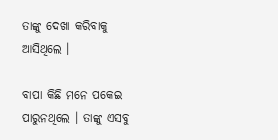ତାଙ୍କୁ ଦେଖା କରିବାକୁ ଆସିଥିଲେ ।

ବାପା କିଛି ମନେ ପକେଇ ପାରୁନଥିଲେ । ତାଙ୍କୁ ଏସବୁ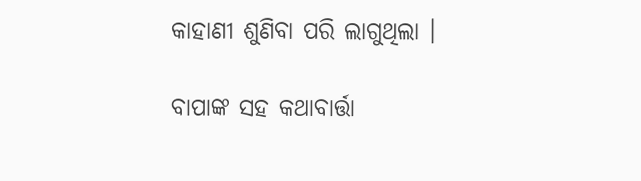କାହାଣୀ ଶୁଣିବା ପରି ଲାଗୁଥିଲା ।

ବାପାଙ୍କ ସହ କଥାବାର୍ତ୍ତା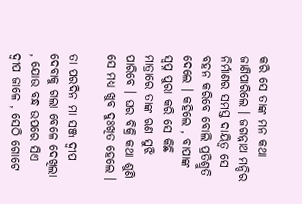କରି ସେ ତାଙ୍କ ମନ କଥା ଜାଣିପାରିଲେ । ଜଗନ୍ନାଥ ମନ୍ଦିର ନିର୍ମାଣର ସମସ୍ତ ଦାୟିତ୍ୱ ସେ ବହନ କରିବେ ବୋଲି ପ୍ରତିଶ୍ରୁତି ଦେଲେ । କହିଲେ , ବାପାଙ୍କ ସ୍ବପ୍ନ ପୁରା କରି ସେ କିଛି ମାତ୍ରାରେ ତାଙ୍କ ଋଣ ସୁଝି ପାରିବେ । ଘର ବିକ୍ରି କଥା ଶୁଣି ସେ ମଧ୍ୟ ଖୁବ ଦୁଃଖିତ ହେଲେ ।

ତା ପରଦିନ ମା ସଞ୍ଜ ଦ୍ୱୀପ ଦେବାକୁ ଗଲା ବେଳେ ଦେଖିଲା , ଯୋଉ ବନ୍ଧ ଉପରେ ସିଏ ଦ୍ୱୀପ ଜାଳେ , ସେଠି ଗୋଟେ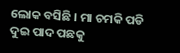ଲୋକ ବସିଛି । ମା ଚମକି ପଡି ଦୁଇ ପାଦ ପଛକୁ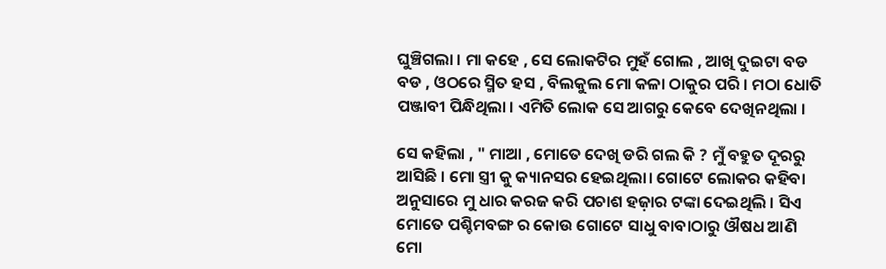ଘୁଞ୍ଚିଗଲା । ମା କହେ , ସେ ଲୋକଟିର ମୁହଁ ଗୋଲ , ଆଖି ଦୁଇଟା ବଡ ବଡ , ଓଠରେ ସ୍ମିତ ହସ , ବିଲକୁଲ ମୋ କଳା ଠାକୁର ପରି । ମଠା ଧୋତି ପଞ୍ଜାବୀ ପିନ୍ଧିଥିଲା । ଏମିତି ଲୋକ ସେ ଆଗରୁ କେବେ ଦେଖିନଥିଲା ।

ସେ କହିଲା , " ମାଆ , ମୋତେ ଦେଖି ଡରି ଗଲ କି ? ମୁଁ ବହୁତ ଦୂରରୁ ଆସିଛି । ମୋ ସ୍ତ୍ରୀ କୁ କ୍ୟାନସର ହେଇଥିଲା। ଗୋଟେ ଲୋକର କହିବା ଅନୁସାରେ ମୁ ଧାର କରଜ କରି ପଚାଶ ହଜ଼ାର ଟଙ୍କା ଦେଇଥିଲି । ସିଏ ମୋତେ ପଶ୍ଚିମବଙ୍ଗ ର କୋଉ ଗୋଟେ ସାଧୁ ବାବାଠାରୁ ଔଷଧ ଆଣି ମୋ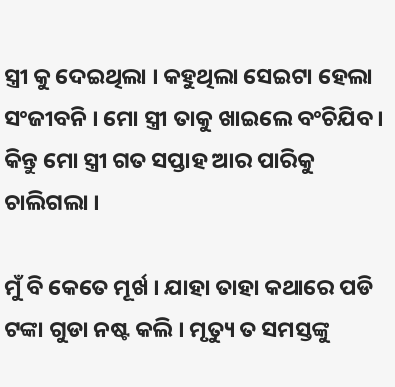ସ୍ତ୍ରୀ କୁ ଦେଇଥିଲା । କହୁଥିଲା ସେଇଟା ହେଲା ସଂଜୀବନି । ମୋ ସ୍ତ୍ରୀ ତାକୁ ଖାଇଲେ ବଂଚିଯିବ । କିନ୍ତୁ ମୋ ସ୍ତ୍ରୀ ଗତ ସପ୍ତାହ ଆର ପାରିକୁ ଚାଲିଗଲା ।

ମୁଁ ବି କେତେ ମୂର୍ଖ । ଯାହା ତାହା କଥାରେ ପଡି ଟଙ୍କା ଗୁଡା ନଷ୍ଟ କଲି । ମୃତ୍ୟୁ ତ ସମସ୍ତଙ୍କୁ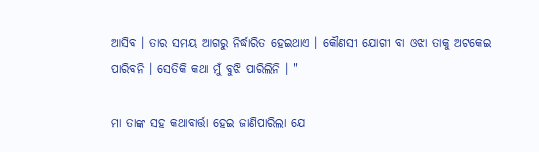ଆସିବ । ତାର ସମୟ ଆଗରୁ ନିର୍ଦ୍ଧାରିତ ହେଇଥାଏ । କୌଣସୀ ଯୋଗୀ ବା ଓଝା ତାକୁ ଅଟକେଇ ପାରିବନି । ସେତିକି କଥା ମୁଁ ବୁଝି ପାରିଲିନି । "

ମା ତାଙ୍କ ସହ କଥାବାର୍ତ୍ତା ହେଇ ଜାଣିପାରିଲା ଯେ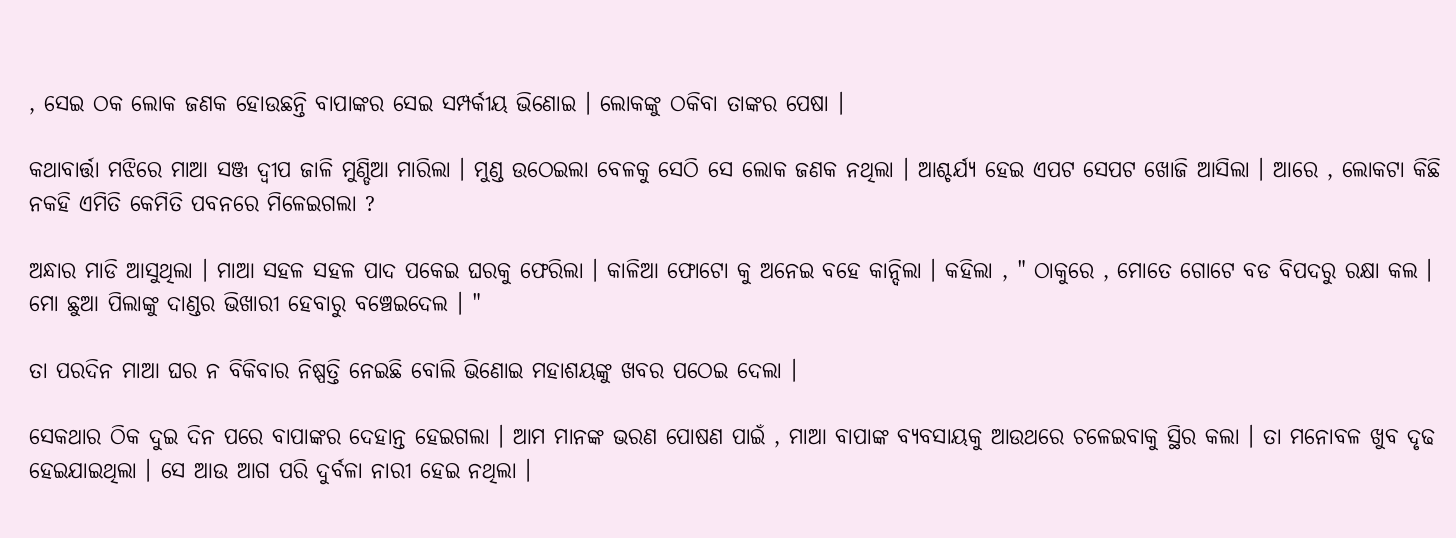, ସେଇ ଠକ ଲୋକ ଜଣକ ହୋଉଛନ୍ତି ବାପାଙ୍କର ସେଇ ସମ୍ପର୍କୀୟ ଭିଣୋଇ । ଲୋକଙ୍କୁ ଠକିବା ତାଙ୍କର ପେଷା ।

କଥାବାର୍ତ୍ତା ମଝିରେ ମାଆ ସଞ୍ଜ ଦ୍ୱୀପ ଜାଳି ମୁଣ୍ଡିଆ ମାରିଲା । ମୁଣ୍ଡ ଉଠେଇଲା ବେଳକୁ ସେଠି ସେ ଲୋକ ଜଣକ ନଥିଲା । ଆଶ୍ଚର୍ଯ୍ୟ ହେଇ ଏପଟ ସେପଟ ଖୋଜି ଆସିଲା । ଆରେ , ଲୋକଟା କିଛି ନକହି ଏମିତି କେମିତି ପବନରେ ମିଳେଇଗଲା ?

ଅନ୍ଧାର ମାଡି ଆସୁଥିଲା । ମାଆ ସହଳ ସହଳ ପାଦ ପକେଇ ଘରକୁ ଫେରିଲା । କାଳିଆ ଫୋଟୋ କୁ ଅନେଇ ବହେ କାନ୍ଦିଲା । କହିଲା , " ଠାକୁରେ , ମୋତେ ଗୋଟେ ବଡ ବିପଦରୁ ରକ୍ଷା କଲ । ମୋ ଛୁଆ ପିଲାଙ୍କୁ ଦାଣ୍ଡର ଭିଖାରୀ ହେବାରୁ ବଞ୍ଚେଇଦେଲ । "

ତା ପରଦିନ ମାଆ ଘର ନ ବିକିବାର ନିଷ୍ପତ୍ତି ନେଇଛି ବୋଲି ଭିଣୋଇ ମହାଶୟଙ୍କୁ ଖବର ପଠେଇ ଦେଲା ।

ସେକଥାର ଠିକ ଦୁଇ ଦିନ ପରେ ବାପାଙ୍କର ଦେହାନ୍ତ ହେଇଗଲା । ଆମ ମାନଙ୍କ ଭରଣ ପୋଷଣ ପାଇଁ , ମାଆ ବାପାଙ୍କ ବ୍ୟବସାୟକୁ ଆଉଥରେ ଚଳେଇବାକୁ ସ୍ଥିର କଲା । ତା ମନୋବଳ ଖୁବ ଦୃଢ ହେଇଯାଇଥିଲା । ସେ ଆଉ ଆଗ ପରି ଦୁର୍ବଳା ନାରୀ ହେଇ ନଥିଲା ।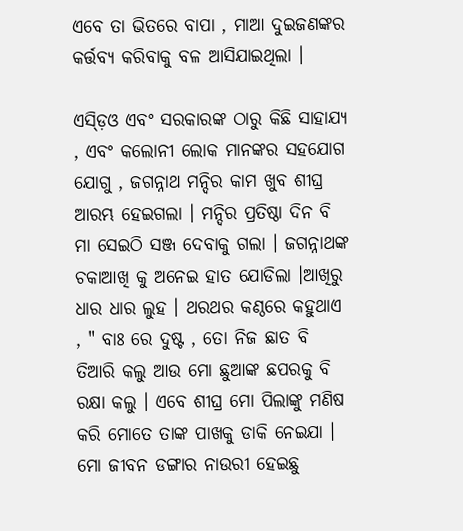ଏବେ ତା ଭିତରେ ବାପା , ମାଆ ଦୁଇଜଣଙ୍କର କର୍ତ୍ତବ୍ୟ କରିବାକୁ ବଳ ଆସିଯାଇଥିଲା ।

ଏସ୍ଡ଼ିଓ ଏବଂ ସରକାରଙ୍କ ଠାରୁ କିଛି ସାହାଯ୍ୟ , ଏବଂ କଲୋନୀ ଲୋକ ମାନଙ୍କର ସହଯୋଗ ଯୋଗୁ , ଜଗନ୍ନାଥ ମନ୍ଦିର କାମ ଖୁବ ଶୀଘ୍ର ଆରମ୍ଭ ହେଇଗଲା । ମନ୍ଦିର ପ୍ରତିଷ୍ଠା ଦିନ ବି ମା ସେଇଠି ସଞ୍ଜ ଦେବାକୁ ଗଲା । ଜଗନ୍ନାଥଙ୍କ ଚକାଆଖି କୁ ଅନେଇ ହାତ ଯୋଡିଲା ।ଆଖିରୁ ଧାର ଧାର ଲୁହ । ଥରଥର କଣ୍ଠରେ କହୁଥାଏ , " ବାଃ ରେ ଦୁଷ୍ଟ , ତୋ ନିଜ ଛାତ ବି ତିଆରି କଲୁ ଆଉ ମୋ ଛୁଆଙ୍କ ଛପରକୁ ବି ରକ୍ଷା କଲୁ । ଏବେ ଶୀଘ୍ର ମୋ ପିଲାଙ୍କୁ ମଣିଷ କରି ମୋତେ ତାଙ୍କ ପାଖକୁ ଡାକି ନେଇଯା । ମୋ ଜୀବନ ଡଙ୍ଗାର ନାଉରୀ ହେଇଛୁ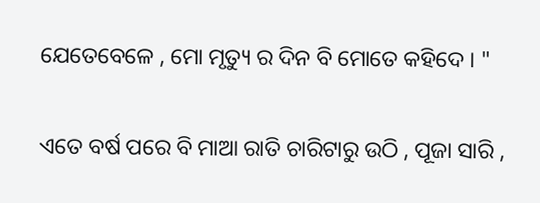ଯେତେବେଳେ , ମୋ ମୃତ୍ୟୁ ର ଦିନ ବି ମୋତେ କହିଦେ । "

ଏତେ ବର୍ଷ ପରେ ବି ମାଆ ରାତି ଚାରିଟାରୁ ଉଠି , ପୂଜା ସାରି ,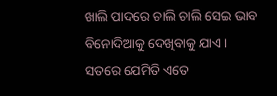ଖାଲି ପାଦରେ ଚାଲି ଚାଲି ସେଇ ଭାବ ବିନୋଦିଆକୁ ଦେଖିବାକୁ ଯାଏ । ସତରେ ଯେମିତି ଏତେ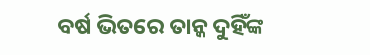ବର୍ଷ ଭିତରେ ତାନ୍କ ଦୁହିଁଙ୍କ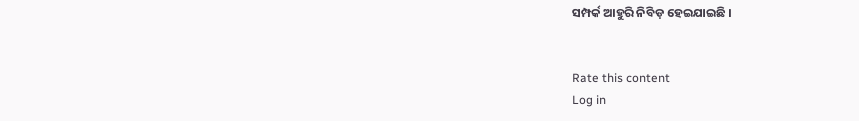ସମ୍ପର୍କ ଆହୁରି ନିବିଡ଼ ହେଇଯାଇଛି ।


Rate this content
Log in